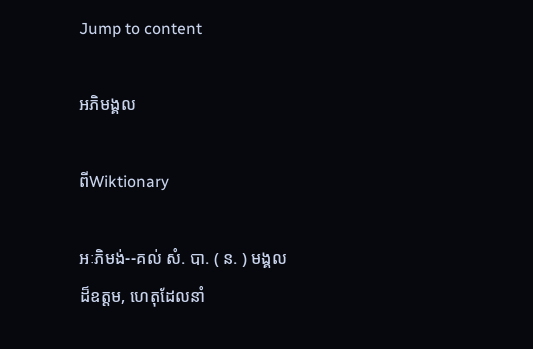Jump to content

អភិមង្គល

ពីWiktionary

អៈភិមង់--គល់ សំ. បា. ( ន. ) មង្គលដ៏ឧត្ដម, ហេតុដែលនាំ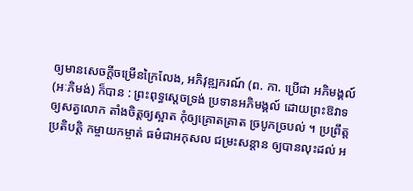ឲ្យមានសេចក្ដីចម្រើនក្រៃលែង, អភិវុឌ្ឍករណ៍ (ព. កា. ប្រើជា អភិមង្គល៍ (អៈភិមង់) ក៏បាន : ព្រះពុទ្ធស្តេចទ្រង់ ប្រទានអភិមង្គល៍ ដោយព្រះឱវាទ ឲ្យសត្វលោក តាំងចិត្តឲ្យស្អាត កុំឲ្យគ្រោតគ្រាត ច្របូកច្របល់ ។ ប្រព្រឹត្តប្រតិបត្តិ កម្ចាយកម្ចាត់ ធម៌ជាអកុសល ជម្រះសន្តាន ឲ្យបានលុះដល់ អ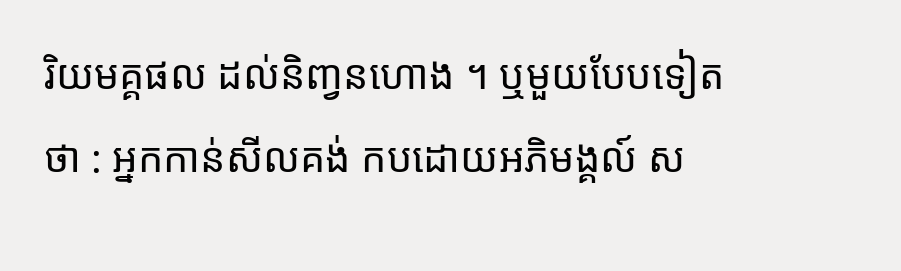រិយមគ្គផល ដល់និញ្វនហោង ។ ឬមួយបែបទៀតថា : អ្នកកាន់សីលគង់ កបដោយអភិមង្គល៍ ស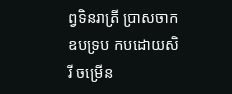ព្វទិនរាត្រី ប្រាសចាកឧបទ្រប កបដោយសិរី ចម្រើន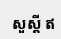សួស្ដី ឥ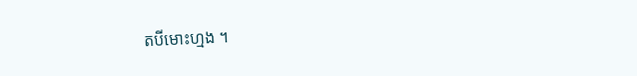តបីមោះហ្មង ។